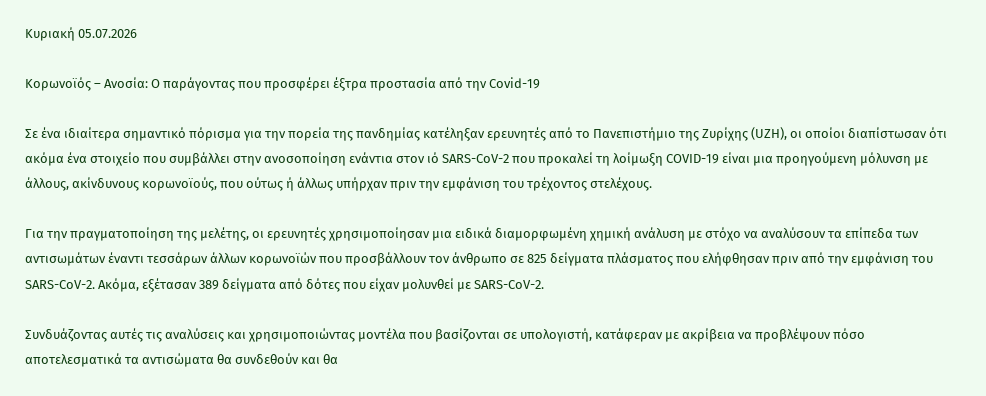Κυριακή 05.07.2026

Κορωνοϊός – Ανοσία: Ο παράγοντας που προσφέρει έξτρα προστασία από την Covid-19

Σε ένα ιδιαίτερα σημαντικό πόρισμα για την πορεία της πανδημίας κατέληξαν ερευνητές από το Πανεπιστήμιο της Ζυρίχης (UZH), οι οποίοι διαπίστωσαν ότι ακόμα ένα στοιχείο που συμβάλλει στην ανοσοποίηση ενάντια στον ιό SARS-CoV-2 που προκαλεί τη λοίμωξη COVID-19 είναι μια προηγούμενη μόλυνση με άλλους, ακίνδυνους κορωνοϊούς, που ούτως ή άλλως υπήρχαν πριν την εμφάνιση του τρέχοντος στελέχους.

Για την πραγματοποίηση της μελέτης, οι ερευνητές χρησιμοποίησαν μια ειδικά διαμορφωμένη χημική ανάλυση με στόχο να αναλύσουν τα επίπεδα των αντισωμάτων έναντι τεσσάρων άλλων κορωνοϊών που προσβάλλουν τον άνθρωπο σε 825 δείγματα πλάσματος που ελήφθησαν πριν από την εμφάνιση του SARS-CoV-2. Ακόμα, εξέτασαν 389 δείγματα από δότες που είχαν μολυνθεί με SARS-CoV-2.

Συνδυάζοντας αυτές τις αναλύσεις και χρησιμοποιώντας μοντέλα που βασίζονται σε υπολογιστή, κατάφεραν με ακρίβεια να προβλέψουν πόσο αποτελεσματικά τα αντισώματα θα συνδεθούν και θα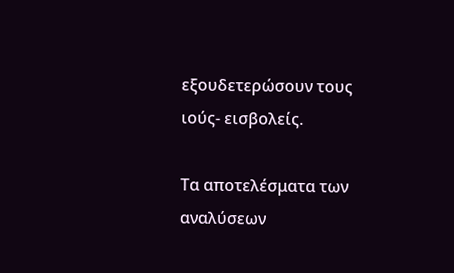εξουδετερώσουν τους ιούς- εισβολείς.

Τα αποτελέσματα των αναλύσεων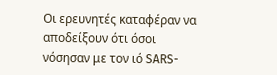Οι ερευνητές καταφέραν να αποδείξουν ότι όσοι νόσησαν με τον ιό SARS-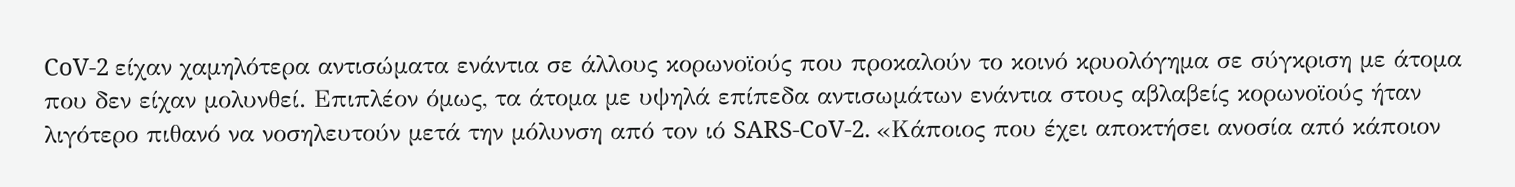CoV-2 είχαν χαμηλότερα αντισώματα ενάντια σε άλλους κορωνοϊούς που προκαλούν το κοινό κρυολόγημα σε σύγκριση με άτομα που δεν είχαν μολυνθεί. Επιπλέον όμως, τα άτομα με υψηλά επίπεδα αντισωμάτων ενάντια στους αβλαβείς κορωνοϊούς ήταν λιγότερο πιθανό να νοσηλευτούν μετά την μόλυνση από τον ιό SARS-CoV-2. «Κάποιος που έχει αποκτήσει ανοσία από κάποιον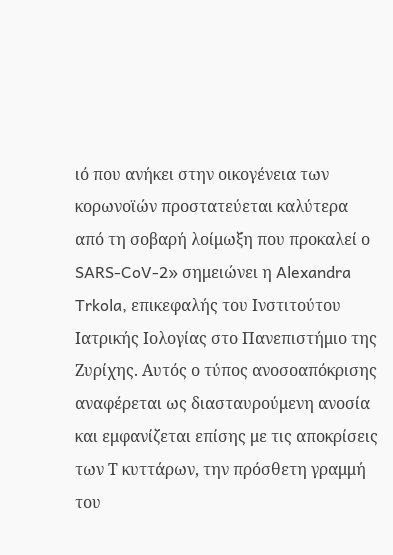ιό που ανήκει στην οικογένεια των κορωνοϊών προστατεύεται καλύτερα από τη σοβαρή λοίμωξη που προκαλεί ο SARS-CoV-2» σημειώνει η Alexandra Trkola, επικεφαλής του Ινστιτούτου Ιατρικής Ιολογίας στο Πανεπιστήμιο της Ζυρίχης. Αυτός ο τύπος ανοσοαπόκρισης αναφέρεται ως διασταυρούμενη ανοσία και εμφανίζεται επίσης με τις αποκρίσεις των Τ κυττάρων, την πρόσθετη γραμμή του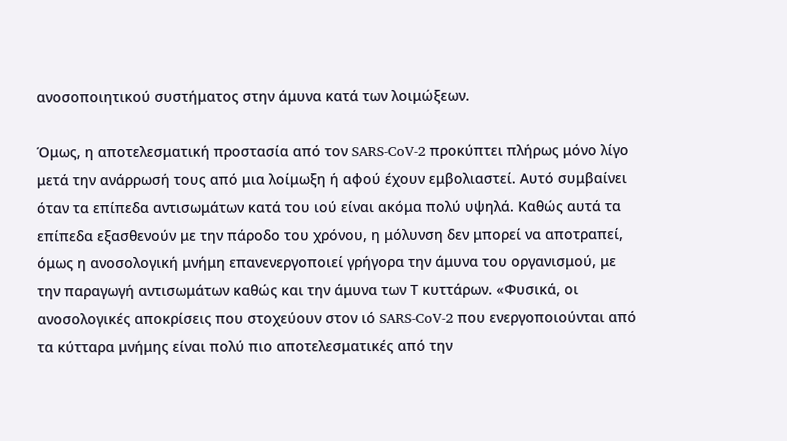ανοσοποιητικού συστήματος στην άμυνα κατά των λοιμώξεων.

Όμως, η αποτελεσματική προστασία από τον SARS-CoV-2 προκύπτει πλήρως μόνο λίγο μετά την ανάρρωσή τους από μια λοίμωξη ή αφού έχουν εμβολιαστεί. Αυτό συμβαίνει όταν τα επίπεδα αντισωμάτων κατά του ιού είναι ακόμα πολύ υψηλά. Καθώς αυτά τα επίπεδα εξασθενούν με την πάροδο του χρόνου, η μόλυνση δεν μπορεί να αποτραπεί, όμως η ανοσολογική μνήμη επανενεργοποιεί γρήγορα την άμυνα του οργανισμού, με την παραγωγή αντισωμάτων καθώς και την άμυνα των Τ κυττάρων. «Φυσικά, οι ανοσολογικές αποκρίσεις που στοχεύουν στον ιό SARS-CoV-2 που ενεργοποιούνται από τα κύτταρα μνήμης είναι πολύ πιο αποτελεσματικές από την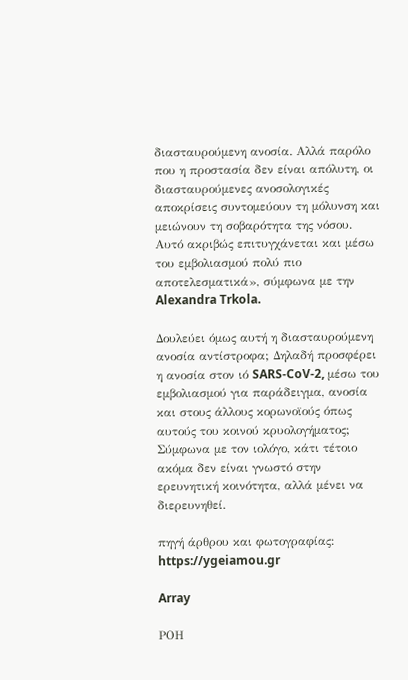διασταυρούμενη ανοσία. Αλλά παρόλο που η προστασία δεν είναι απόλυτη, οι διασταυρούμενες ανοσολογικές αποκρίσεις συντομεύουν τη μόλυνση και μειώνουν τη σοβαρότητα της νόσου. Αυτό ακριβώς επιτυγχάνεται και μέσω του εμβολιασμού πολύ πιο αποτελεσματικά», σύμφωνα με την Alexandra Trkola.

Δουλεύει όμως αυτή η διασταυρούμενη ανοσία αντίστροφα; Δηλαδή προσφέρει η ανοσία στον ιό SARS-CoV-2, μέσω του εμβολιασμού για παράδειγμα, ανοσία και στους άλλους κορωνοϊούς όπως αυτούς του κοινού κρυολογήματος; Σύμφωνα με τον ιολόγο, κάτι τέτοιο ακόμα δεν είναι γνωστό στην ερευνητική κοινότητα, αλλά μένει να διερευνηθεί.

πηγή άρθρου και φωτογραφίας: https://ygeiamou.gr

Array

ΡΟΗ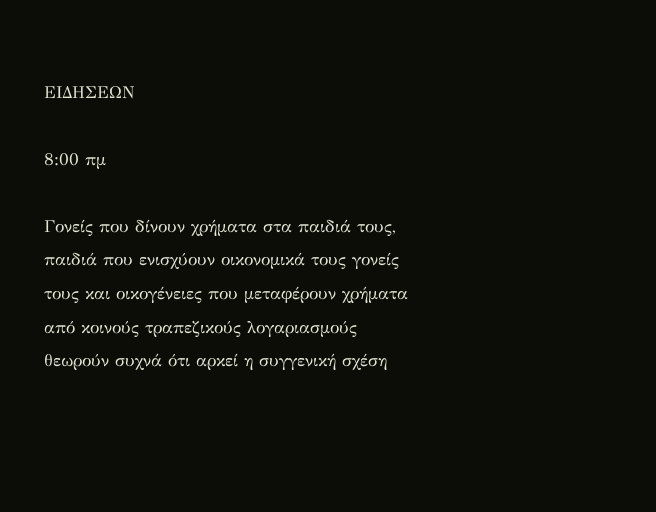ΕΙΔΗΣΕΩΝ

8:00 πμ

Γονείς που δίνουν χρήματα στα παιδιά τους, παιδιά που ενισχύουν οικονομικά τους γονείς τους και οικογένειες που μεταφέρουν χρήματα από κοινούς τραπεζικούς λογαριασμούς θεωρούν συχνά ότι αρκεί η συγγενική σχέση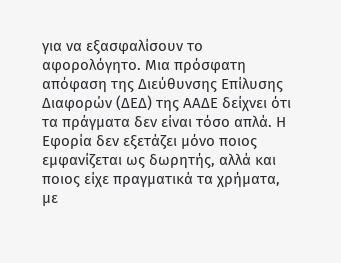για να εξασφαλίσουν το αφορολόγητο. Μια πρόσφατη απόφαση της Διεύθυνσης Επίλυσης Διαφορών (ΔΕΔ) της ΑΑΔΕ δείχνει ότι τα πράγματα δεν είναι τόσο απλά. Η Εφορία δεν εξετάζει μόνο ποιος εμφανίζεται ως δωρητής, αλλά και ποιος είχε πραγματικά τα χρήματα, με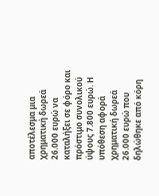αποτέλεσμα μια χρηματική δωρεά 26.000 ευρώ να καταλήξει σε φόρο και πρόστιμο συνολικού ύψους 7.800 ευρώ. Η υπόθεση αφορά χρηματική δωρεά 26.000 ευρώ που δηλώθηκε από κόρη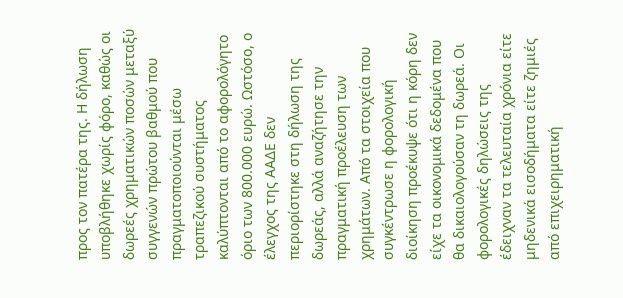προς τον πατέρα της. Η δήλωση υποβλήθηκε χωρίς φόρο, καθώς οι δωρεές χρηματικών ποσών μεταξύ συγγενών πρώτου βαθμού που πραγματοποιούνται μέσω τραπεζικού συστήματος καλύπτονται από το αφορολόγητο όριο των 800.000 ευρώ. Ωστόσο, ο έλεγχος της ΑΑΔΕ δεν περιορίστηκε στη δήλωση της δωρεάς, αλλά αναζήτησε την πραγματική προέλευση των χρημάτων. Από τα στοιχεία που συγκέντρωσε η φορολογική διοίκηση προέκυψε ότι η κόρη δεν είχε τα οικονομικά δεδομένα που θα δικαιολογούσαν τη δωρεά. Οι φορολογικές δηλώσεις της έδειχναν τα τελευταία χρόνια είτε μηδενικά εισοδήματα είτε ζημιές από επιχειρηματική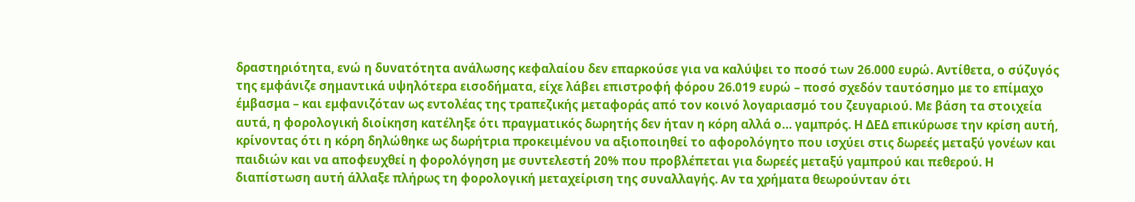δραστηριότητα, ενώ η δυνατότητα ανάλωσης κεφαλαίου δεν επαρκούσε για να καλύψει το ποσό των 26.000 ευρώ. Αντίθετα, ο σύζυγός της εμφάνιζε σημαντικά υψηλότερα εισοδήματα, είχε λάβει επιστροφή φόρου 26.019 ευρώ – ποσό σχεδόν ταυτόσημο με το επίμαχο έμβασμα – και εμφανιζόταν ως εντολέας της τραπεζικής μεταφοράς από τον κοινό λογαριασμό του ζευγαριού. Με βάση τα στοιχεία αυτά, η φορολογική διοίκηση κατέληξε ότι πραγματικός δωρητής δεν ήταν η κόρη αλλά ο… γαμπρός. Η ΔΕΔ επικύρωσε την κρίση αυτή, κρίνοντας ότι η κόρη δηλώθηκε ως δωρήτρια προκειμένου να αξιοποιηθεί το αφορολόγητο που ισχύει στις δωρεές μεταξύ γονέων και παιδιών και να αποφευχθεί η φορολόγηση με συντελεστή 20% που προβλέπεται για δωρεές μεταξύ γαμπρού και πεθερού. Η διαπίστωση αυτή άλλαξε πλήρως τη φορολογική μεταχείριση της συναλλαγής. Αν τα χρήματα θεωρούνταν ότι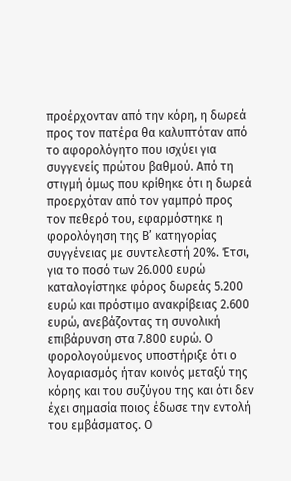προέρχονταν από την κόρη, η δωρεά προς τον πατέρα θα καλυπτόταν από το αφορολόγητο που ισχύει για συγγενείς πρώτου βαθμού. Από τη στιγμή όμως που κρίθηκε ότι η δωρεά προερχόταν από τον γαμπρό προς τον πεθερό του, εφαρμόστηκε η φορολόγηση της Β’ κατηγορίας συγγένειας με συντελεστή 20%. Έτσι, για το ποσό των 26.000 ευρώ καταλογίστηκε φόρος δωρεάς 5.200 ευρώ και πρόστιμο ανακρίβειας 2.600 ευρώ, ανεβάζοντας τη συνολική επιβάρυνση στα 7.800 ευρώ. Ο φορολογούμενος υποστήριξε ότι ο λογαριασμός ήταν κοινός μεταξύ της κόρης και του συζύγου της και ότι δεν έχει σημασία ποιος έδωσε την εντολή του εμβάσματος. Ο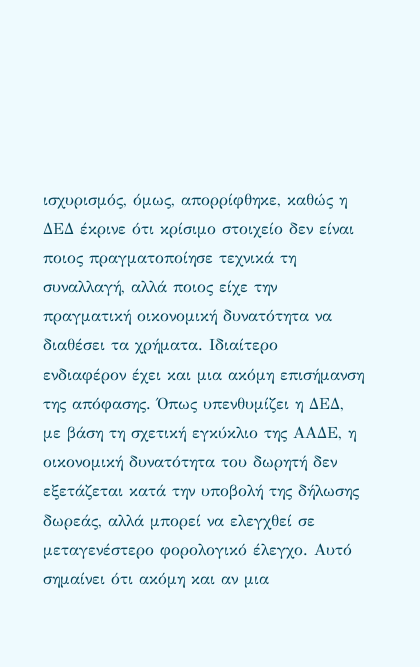ισχυρισμός, όμως, απορρίφθηκε, καθώς η ΔΕΔ έκρινε ότι κρίσιμο στοιχείο δεν είναι ποιος πραγματοποίησε τεχνικά τη συναλλαγή, αλλά ποιος είχε την πραγματική οικονομική δυνατότητα να διαθέσει τα χρήματα. Ιδιαίτερο ενδιαφέρον έχει και μια ακόμη επισήμανση της απόφασης. Όπως υπενθυμίζει η ΔΕΔ, με βάση τη σχετική εγκύκλιο της ΑΑΔΕ, η οικονομική δυνατότητα του δωρητή δεν εξετάζεται κατά την υποβολή της δήλωσης δωρεάς, αλλά μπορεί να ελεγχθεί σε μεταγενέστερο φορολογικό έλεγχο. Αυτό σημαίνει ότι ακόμη και αν μια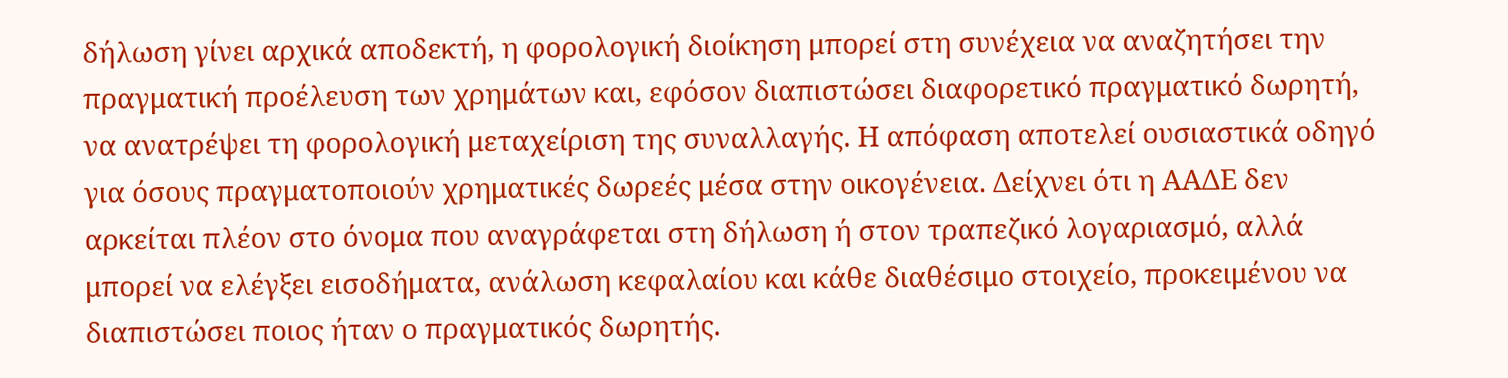δήλωση γίνει αρχικά αποδεκτή, η φορολογική διοίκηση μπορεί στη συνέχεια να αναζητήσει την πραγματική προέλευση των χρημάτων και, εφόσον διαπιστώσει διαφορετικό πραγματικό δωρητή, να ανατρέψει τη φορολογική μεταχείριση της συναλλαγής. Η απόφαση αποτελεί ουσιαστικά οδηγό για όσους πραγματοποιούν χρηματικές δωρεές μέσα στην οικογένεια. Δείχνει ότι η ΑΑΔΕ δεν αρκείται πλέον στο όνομα που αναγράφεται στη δήλωση ή στον τραπεζικό λογαριασμό, αλλά μπορεί να ελέγξει εισοδήματα, ανάλωση κεφαλαίου και κάθε διαθέσιμο στοιχείο, προκειμένου να διαπιστώσει ποιος ήταν ο πραγματικός δωρητής.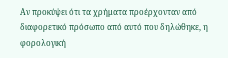Αν προκύψει ότι τα χρήματα προέρχονταν από διαφορετικό πρόσωπο από αυτό που δηλώθηκε, η φορολογική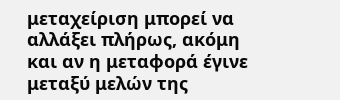μεταχείριση μπορεί να αλλάξει πλήρως, ακόμη και αν η μεταφορά έγινε μεταξύ μελών της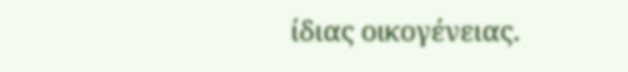ίδιας οικογένειας.